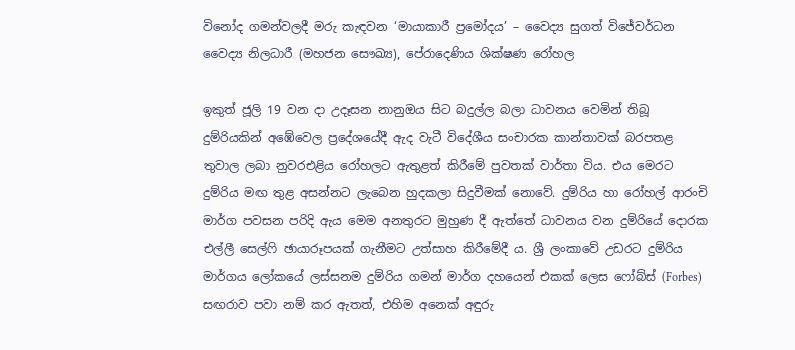විනෝද ගමන්වලදී මරු කැඳවන ‘මායාකාරී ප්‍රමෝදය’ – වෛද්‍ය සුගත් විජේවර්ධන වෛද්‍ය නිලධාරී (මහජන සෞඛ්‍ය), පේරාදෙණිය ශික්ෂණ රෝහල

ඉකුත් ජූලි 19 වන දා උදෑසන නානුඔය සිට බදුල්ල බලා ධාවනය වෙමින් තිබූ දුම්රියකින් අඹේවෙල ප්‍රදේශයේදී ඇද වැටී විදේශීය සංචාරක කාන්තාවක් බරපතළ තුවාල ලබා නුවරඑළිය රෝහලට ඇතුළත් කිරීමේ පුවතක් වාර්තා විය. එය මෙරට දුම්රිය මඟ තුළ අසන්නට ලැබෙන හුදකලා සිදුවීමක් නොවේ. දුම්රිය හා රෝහල් ආරංචි මාර්ග පවසන පරිදි ඇය මෙම අනතුරට මුහුණ දී ඇත්තේ ධාවනය වන දුම්රියේ දොරක එල්ලී සෙල්ෆි ඡායාරූපයක් ගැනීමට උත්සාහ කිරීමේදී ය. ශ්‍රී ලංකාවේ උඩරට දුම්රිය මාර්ගය ලෝකයේ ලස්සනම දුම්රිය ගමන් මාර්ග දහයෙන් එකක් ලෙස ෆෝබ්ස් (Forbes) සඟරාව පවා නම් කර ඇතත්, එහිම අනෙක් අඳුරු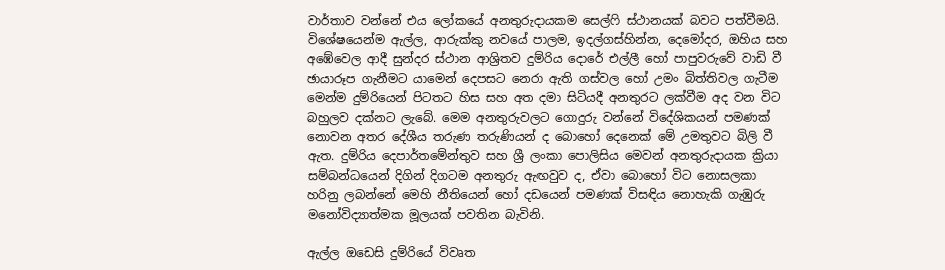වාර්තාව වන්නේ එය ලෝකයේ අනතුරුදායකම සෙල්ෆි ස්ථානයක් බවට පත්වීමයි. විශේෂයෙන්ම ඇල්ල, ආරුක්කු නවයේ පාලම, ඉදල්ගස්හින්න, දෙමෝදර, ඔහිය සහ අඹේවෙල ආදී සුන්දර ස්ථාන ආශ්‍රිතව දුම්රිය දොරේ එල්ලී හෝ පාපුවරුවේ වාඩි වී ඡායාරූප ගැනීමට යාමෙන් දෙපසට නෙරා ඇති ගස්වල හෝ උමං බිත්තිවල ගැටීම මෙන්ම දුම්රියෙන් පිටතට හිස සහ අත දමා සිටියදී අනතුරට ලක්වීම අද වන විට බහුලව දක්නට ලැබේ. මෙම අනතුරුවලට ගොදුරු වන්නේ විදේශිකයන් පමණක් නොවන අතර දේශීය තරුණ තරුණියන් ද බොහෝ දෙනෙක් මේ උමතුවට බිලි වී ඇත. දුම්රිය දෙපාර්තමේන්තුව සහ ශ්‍රී ලංකා පොලිසිය මෙවන් අනතුරුදායක ක්‍රියා සම්බන්ධයෙන් දිගින් දිගටම අනතුරු ඇඟවුව ද, ඒවා බොහෝ විට නොසලකා හරිනු ලබන්නේ මෙහි නීතියෙන් හෝ දඩයෙන් පමණක් විසඳිය නොහැකි ගැඹුරු මනෝවිද්‍යාත්මක මූලයක් පවතින බැවිනි.

ඇල්ල ඔඩෙසි දුම්රියේ විවෘත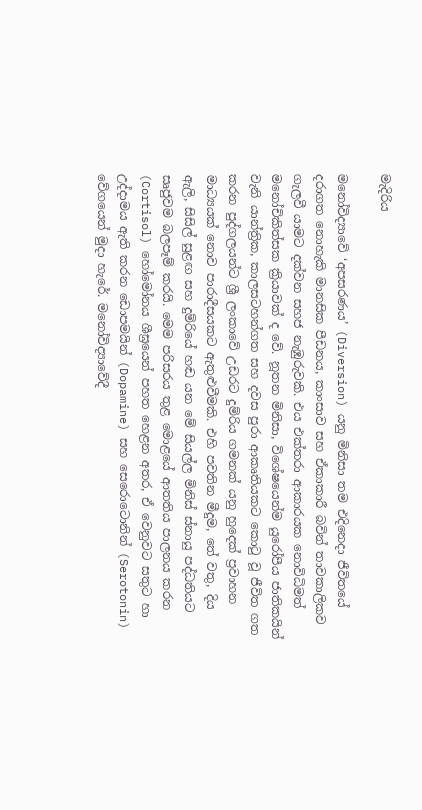මැදිරිය

මනෝවිද්‍යාවේ ‘අපසරණය’ (Diversion) යනු මිනිසා තම එදිනෙදා ජීවිතයේ දරාගත නොහැකි මානසික පීඩනය, කාංසාව සහ ඒකාකාරී බවින් තාවකාලිකව ගැලවී යාමට දක්වන සහජ නැඹුරුවකි. එය එක්තරා ආකාරයක නොවිධිමත් මනෝචිකිත්සක ක්‍රියාවක් ද වේ. නූතන මිනිසා, විශේෂයෙන්ම යුරෝපීය ජාතිකයින් වැනි යාන්ත්‍රික, කාලසටහන්ගත සහ දවස පුරා ආකෘතියකට කොටු වූ ජීවිත ගත කරන පුද්ගලයන්ට ශ්‍රී ලංකාවේ උඩරට දුම්රිය ගමනක් යනු හුදෙක් ප්‍රවාහන මාධ්‍යයක් නොව පාරාදීසයකට ඇතුළුවීමකි. එහි පවතින මීදුම, තේ වතු, දිය ඇලි, සිසිල් සුළඟ සහ දුම්රියේ හඬ යන මේ සියල්ල මිනිස් ස්නායු පද්ධතියට සෘජුවම බලපෑම් කරයි. මෙම පරිසරය තුළ මොළයේ ආතතිය පාලනය කරන (Cortisol) හෝමෝනය ශීඝ්‍රයෙන් පහත හෙළන අතර, ඒ වෙනුවට සතුට හා උද්දාමය ඇති කරන ඩොපමයින් (Dopamine) සහ සෙරොටොනින් (Serotonin) වේගයෙන් මුදා හැරේ. මනෝවිද්‍යාවේදී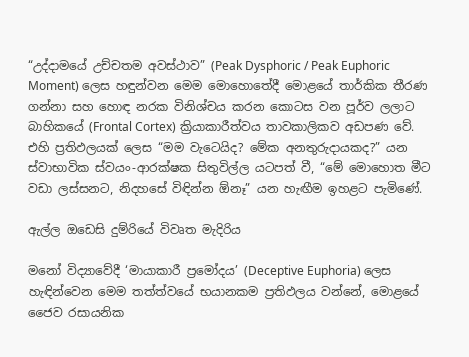“උද්දාමයේ උච්චතම අවස්ථාව” (Peak Dysphoric / Peak Euphoric Moment) ලෙස හඳුන්වන මෙම මොහොතේදී මොළයේ තාර්කික තීරණ ගන්නා සහ හොඳ නරක විනිශ්චය කරන කොටස වන පූර්ව ලලාට බාහිකයේ (Frontal Cortex) ක්‍රියාකාරීත්වය තාවකාලිකව අඩපණ වේ. එහි ප්‍රතිඵලයක් ලෙස “මම වැටෙයිද? මේක අනතුරුදායකද?” යන ස්වාභාවික ස්වයං-ආරක්ෂක සිතුවිල්ල යටපත් වී, “මේ මොහොත මීට වඩා ලස්සනට, නිදහසේ විඳින්න ඕනෑ” යන හැඟීම ඉහළට පැමිණේ.

ඇල්ල ඔඩෙසි දුම්රියේ විවෘත මැදිරිය

මනෝ විද්‍යාවේදී ‘මායාකාරී ප්‍රමෝදය’ (Deceptive Euphoria) ලෙස හැඳින්වෙන මෙම තත්ත්වයේ භයානකම ප්‍රතිඵලය වන්නේ, මොළයේ ජෛව රසායනික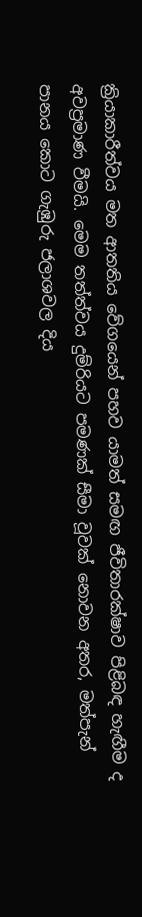ක්‍රියාකාරීත්වය මත ආතතිය වේගයෙන් පහව යාමත් සමඟ ජීවිතාරක්ෂාව පිළිබඳ හැඟීම ද අවප්‍රමාණ වීමයි. මෙම තත්ත්වය දුම්රියට පමණක් සීමා වූවක් නොවන අතර, මත්පැන් පානය කොට ගැඹුරු ජලාශවල දිය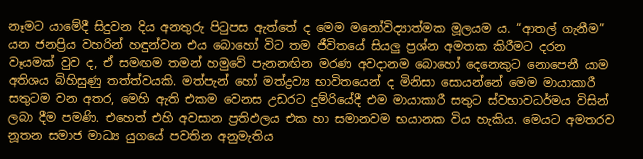නෑමට යාමේදී සිදුවන දිය අනතුරු පිටුපස ඇත්තේ ද මෙම මනෝවිද්‍යාත්මක මූලයම ය. “ආතල් ගැනීම” යන ජනප්‍රිය වහරින් හඳුන්වන එය බොහෝ විට තම ජීවිතයේ සියලු ප්‍රශ්න අමතක කිරීමට දරන වෑයමක් වුව ද, ඒ සමඟම තමන් හමුවේ පැනනඟින මරණ අවදානම බොහෝ දෙනෙකුට නොපෙනී යාම අතිශය බිහිසුණු තත්ත්වයකි. මත්පැන් හෝ මත්ද්‍රව්‍ය භාවිතයෙන් ද මිනිසා සොයන්නේ මෙම මායාකාරී සතුටම වන අතර, මෙහි ඇති එකම වෙනස උඩරට දුම්රියේදී එම මායාකාරී සතුට ස්වභාවධර්මය විසින් ලබා දීම පමණි. එහෙත් එහි අවසාන ප්‍රතිඵලය එක හා සමානවම භයානක විය හැකිය. මෙයට අමතරව නූතන සමාජ මාධ්‍ය යුගයේ පවතින අනුමැතිය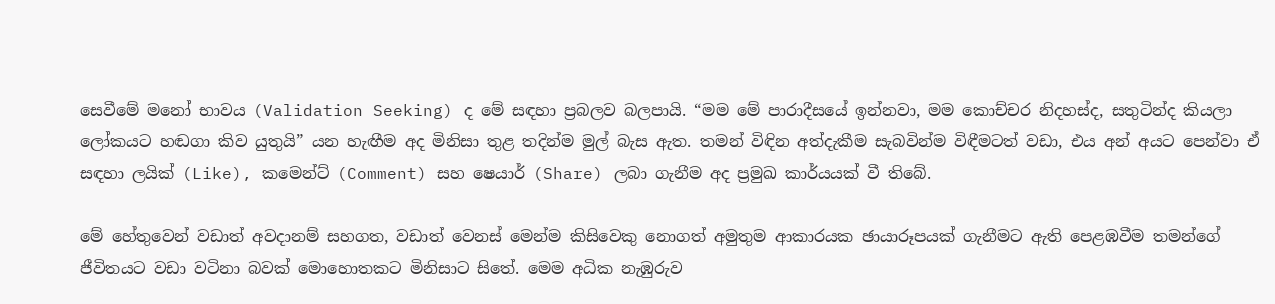සෙවීමේ මනෝ භාවය (Validation Seeking) ද මේ සඳහා ප්‍රබලව බලපායි. “මම මේ පාරාදීසයේ ඉන්නවා, මම කොච්චර නිදහස්ද, සතුටින්ද කියලා ලෝකයට හඬගා කිව යුතුයි” යන හැඟීම අද මිනිසා තුළ තදින්ම මුල් බැස ඇත. තමන් විඳින අත්දැකීම සැබවින්ම විඳීමටත් වඩා, එය අන් අයට පෙන්වා ඒ සඳහා ලයික් (Like), කමෙන්ට් (Comment) සහ ෂෙයාර් (Share) ලබා ගැනීම අද ප්‍රමුඛ කාර්යයක් වී තිබේ.

මේ හේතුවෙන් වඩාත් අවදානම් සහගත, වඩාත් වෙනස් මෙන්ම කිසිවෙකු නොගත් අමුතුම ආකාරයක ඡායාරූපයක් ගැනීමට ඇති පෙළඹවීම තමන්ගේ ජීවිතයට වඩා වටිනා බවක් මොහොතකට මිනිසාට සිතේ. මෙම අධික නැඹුරුව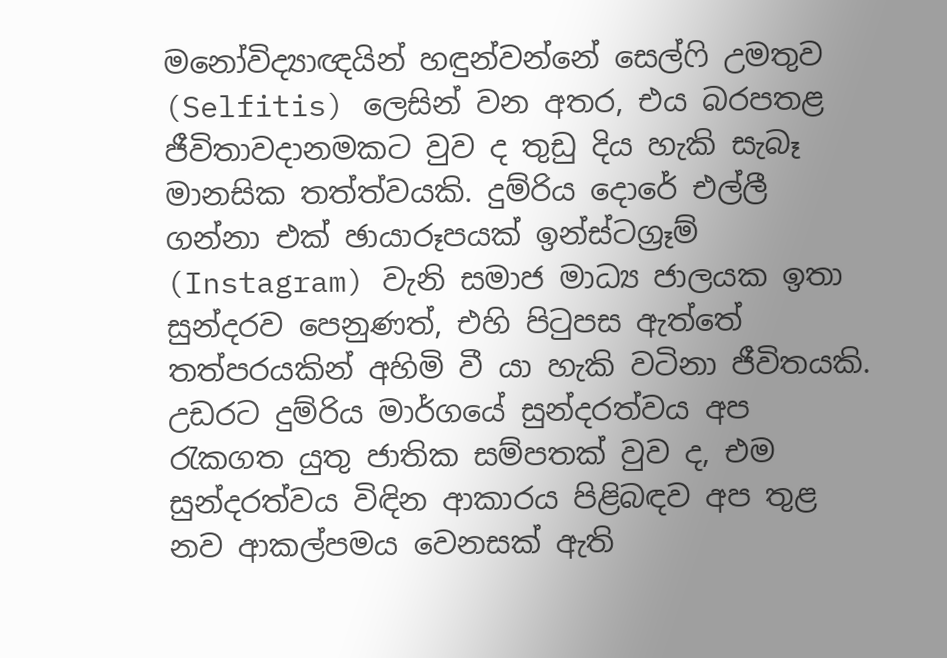මනෝවිද්‍යාඥයින් හඳුන්වන්නේ සෙල්ෆි උමතුව (Selfitis) ලෙසින් වන අතර, එය බරපතළ ජීවිතාවදානමකට වුව ද තුඩු දිය හැකි සැබෑ මානසික තත්ත්වයකි. දුම්රිය දොරේ එල්ලී ගන්නා එක් ඡායාරූපයක් ඉන්ස්ටග්‍රෑම් (Instagram) වැනි සමාජ මාධ්‍ය ජාලයක ඉතා සුන්දරව පෙනුණත්, එහි පිටුපස ඇත්තේ තත්පරයකින් අහිමි වී යා හැකි වටිනා ජීවිතයකි. උඩරට දුම්රිය මාර්ගයේ සුන්දරත්වය අප රැකගත යුතු ජාතික සම්පතක් වුව ද, එම සුන්දරත්වය විඳින ආකාරය පිළිබඳව අප තුළ නව ආකල්පමය වෙනසක් ඇති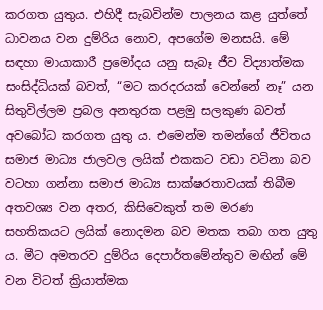කරගත යුතුය. එහිදී සැබවින්ම පාලනය කළ යුත්තේ ධාවනය වන දුම්රිය නොව, අපගේම මනසයි. මේ සඳහා මායාකාරී ප්‍රමෝදය යනු සැබෑ ජීව විද්‍යාත්මක සංසිද්ධියක් බවත්, “මට කරදරයක් වෙන්නේ නෑ” යන සිතුවිල්ලම ප්‍රබල අනතුරක පළමු සලකුණ බවත් අවබෝධ කරගත යුතු ය. එමෙන්ම තමන්ගේ ජීවිතය සමාජ මාධ්‍ය ජාලවල ලයික් එකකට වඩා වටිනා බව වටහා ගන්නා සමාජ මාධ්‍ය සාක්ෂරතාවයක් තිබීම අතවශ්‍ය වන අතර, කිසිවෙකුත් තම මරණ සහතිකයට ලයික් නොදමන බව මතක තබා ගත යුතු ය. මීට අමතරව දුම්රිය දෙපාර්තමේන්තුව මඟින් මේ වන විටත් ක්‍රියාත්මක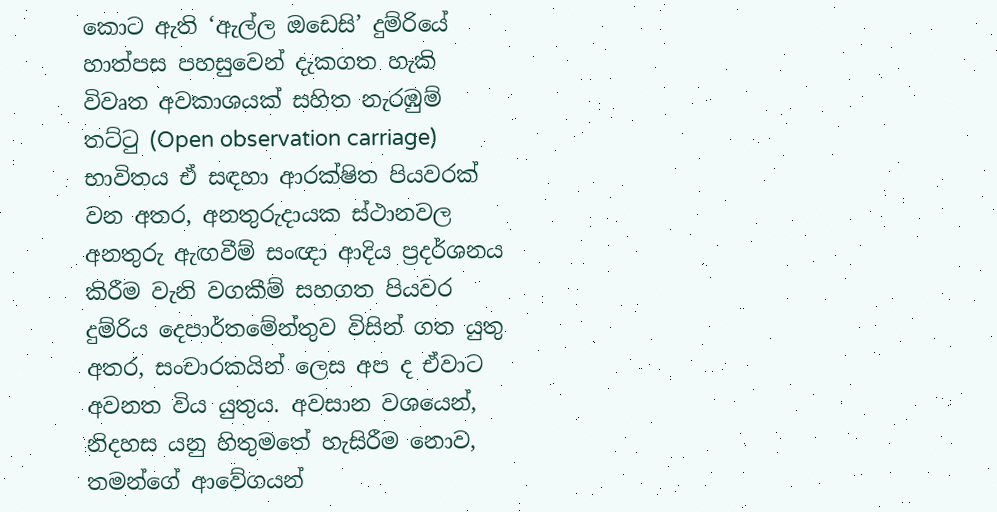කොට ඇති ‘ඇල්ල ඔඩෙසි’ දුම්රියේ හාත්පස පහසුවෙන් දැකගත හැකි විවෘත අවකාශයක් සහිත නැරඹුම් තට්ටු (Open observation carriage) භාවිතය ඒ සඳහා ආරක්ෂිත පියවරක් වන අතර, අනතුරුදායක ස්ථානවල අනතුරු ඇඟවීම් සංඥා ආදිය ප්‍රදර්ශනය කිරීම වැනි වගකීම් සහගත පියවර දුම්රිය දෙපාර්තමේන්තුව විසින් ගත යුතු අතර, සංචාරකයින් ලෙස අප ද ඒවාට අවනත විය යුතුය. අවසාන වශයෙන්, නිදහස යනු හිතුමතේ හැසිරීම නොව, තමන්ගේ ආවේගයන්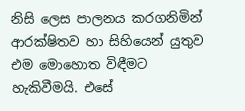නිසි ලෙස පාලනය කරගනිමින් ආරක්ෂිතව හා සිහියෙන් යුතුව එම මොහොත විඳීමට හැකිවීමයි. එසේ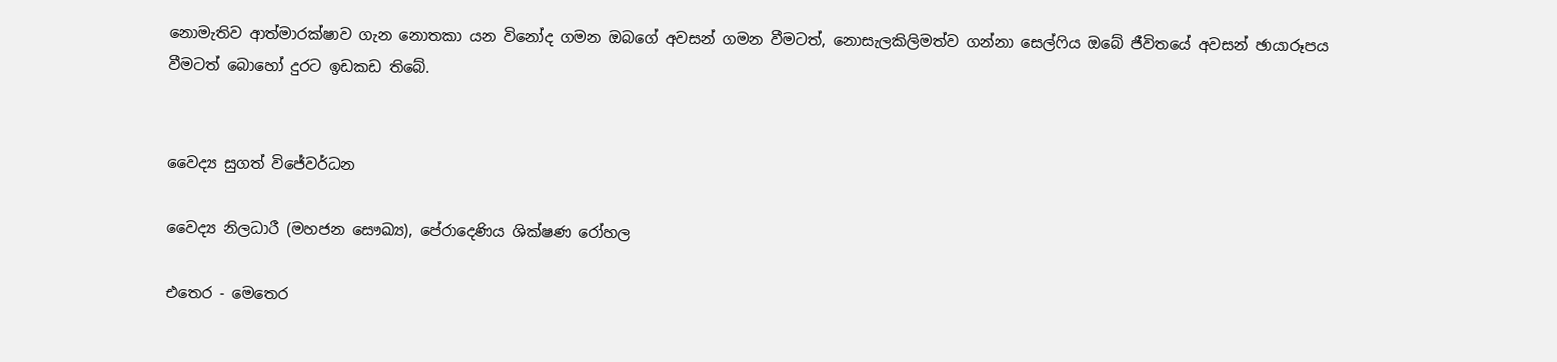නොමැතිව ආත්මාරක්ෂාව ගැන නොතකා යන විනෝද ගමන ඔබගේ අවසන් ගමන වීමටත්, නොසැලකිලිමත්ව ගන්නා සෙල්ෆිය ඔබේ ජීවිතයේ අවසන් ඡායාරූපය වීමටත් බොහෝ දුරට ඉඩකඩ තිබේ.


වෛද්‍ය සුගත් විජේවර්ධන

වෛද්‍ය නිලධාරී (මහජන සෞඛ්‍ය), පේරාදෙණිය ශික්ෂණ රෝහල

එතෙර - මෙතෙර